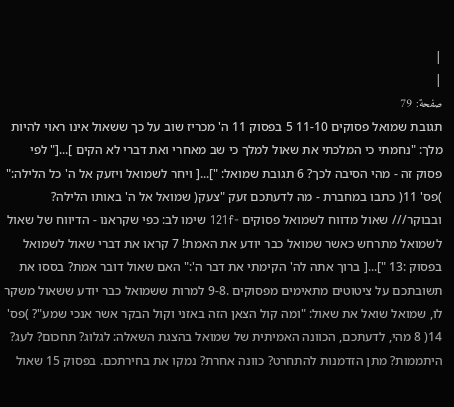|
|
صفحة: 79
תגובת שמואל פסוקים 11-10 5 בפסוק 11 ה' מכריז שוב על כך ששאול אינו ראוי להיות מלך: "נחמתי כי המלכתי את שאול למלך כי שב מאחרי ואת דברי לא הקים ]...[" לפי פסוק זה - מהי הסיבה לכך? 6 תגובת שמואל: "]...[ ויחר לשמואל ויזעק אל ה' כל הלילה:" )פס' 11( כתבו במחברת - מה לדעתכם זעק "צעק( שמואל אל ה' באותו הלילה? ובבוקר/// שאול מדווח לשמואל פסוקים -121f שימו לב: כפי שקראנו - הדיווח של שאול לשמואל מתרחש כאשר שמואל כבר יודע את האמת! 7 קראו את דברי שאול לשמואל בפסוק :13 "]...[ ברוך אתה לה' הקימתי את דבר ה':" האם שאול דובר אמת? בססו את תשובתכם על ציטוטים מתאימים מפסוקים .9-8 למרות ששמואל כבר יודע ששאול משקר לו, שמואל שואל את שאול: "ומה קול הצאן הזה באזני וקול הבקר אשר אנכי שמע"? )פס' 14( 8 מהי, לדעתכם, הכוונה האמיתית של שמואל בהצגת השאלה: לגלוג? תחכום? לעג? היתממות? מתן הזדמנות להתחרט? כוונה אחרת? נמקו את בחירתכם. בפסוק 15 שאול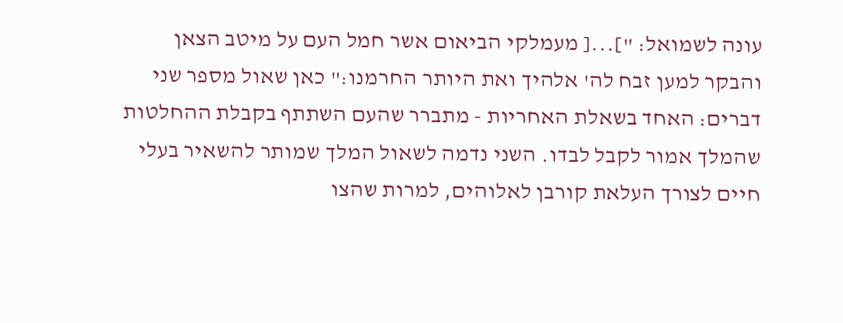עונה לשמואל: "]...[ מעמלקי הביאום אשר חמל העם על מיטב הצאן והבקר למען זבח לה' אלהיך ואת היותר החרמנו:" כאן שאול מספר שני דברים: האחד בשאלת האחריות - מתברר שהעם השתתף בקבלת ההחלטות שהמלך אמור לקבל לבדו. השני נדמה לשאול המלך שמותר להשאיר בעלי חיים לצורך העלאת קורבן לאלוהים, למרות שהצו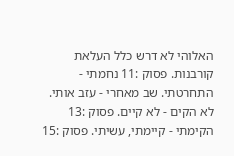האלוהי לא דרש כלל העלאת קורבנות. פסוק :11 נחמתי - התחרטתי. שב מאחרי - עזב אותי. לא הקים - לא קיים. פסוק :13 הקימתי - קיימתי, עשיתי. פסוק :15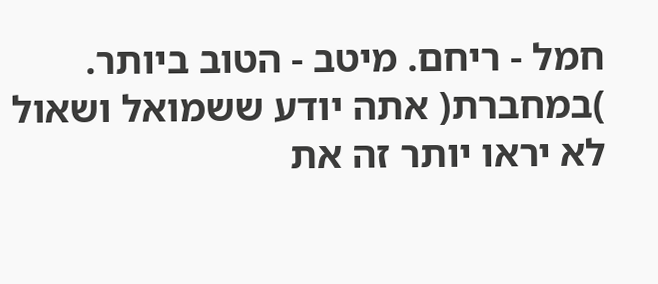חמל - ריחם. מיטב - הטוב ביותר. )במחברת( אתה יודע ששמואל ושאול לא יראו יותר זה את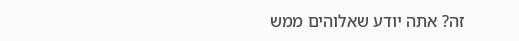זה? אתה יודע שאלוהים ממש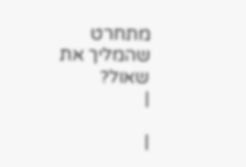מתחרט שהמליך את שאול?
|

|